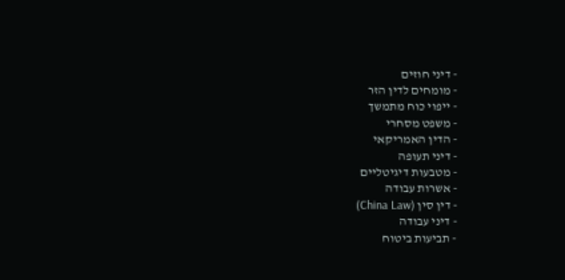- דיני חוזים
- מומחים לדין הזר
- ייפוי כוח מתמשך
- משפט מסחרי
- הדין האמריקאי
- דיני תעופה
- מטבעות דיגיטליים
- אשרות עבודה
- דין סין (China Law)
- דיני עבודה
- תביעות ביטוח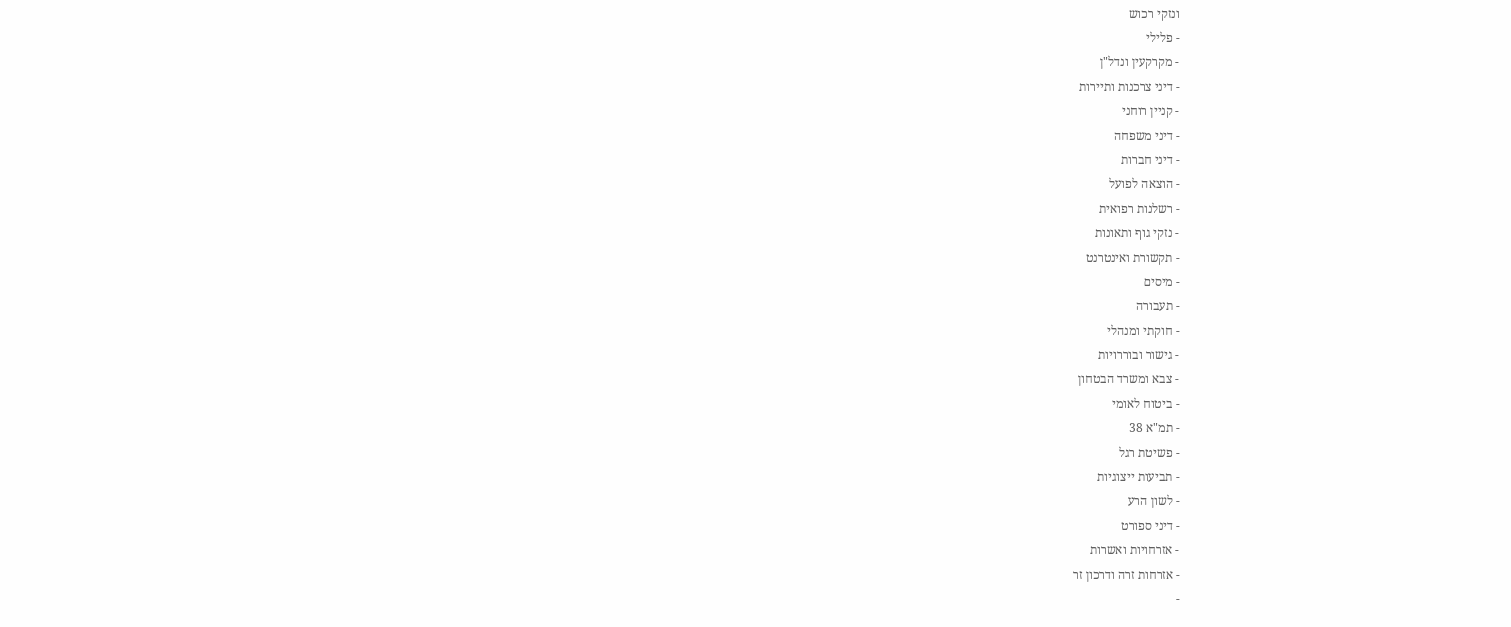ונזקי רכוש
- פלילי
- מקרקעין ונדל"ן
- דיני צרכנות ותיירות
- קניין רוחני
- דיני משפחה
- דיני חברות
- הוצאה לפועל
- רשלנות רפואית
- נזקי גוף ותאונות
- תקשורת ואינטרנט
- מיסים
- תעבורה
- חוקתי ומנהלי
- גישור ובוררויות
- צבא ומשרד הבטחון
- ביטוח לאומי
- תמ"א 38
- פשיטת רגל
- תביעות ייצוגיות
- לשון הרע
- דיני ספורט
- אזרחויות ואשרות
- אזרחות זרה ודרכון זר
-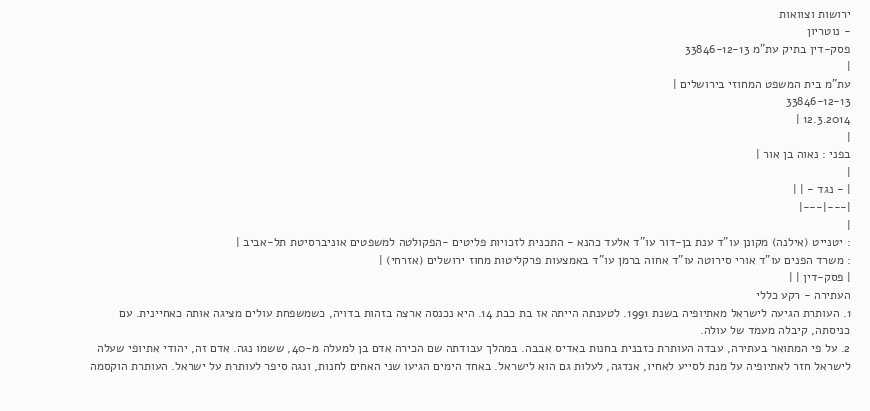ירושות וצוואות
- נוטריון
פסק-דין בתיק עת"מ 33846-12-13
|
עת"מ בית המשפט המחוזי בירושלים |
33846-12-13
12.3.2014 |
|
בפני : נאוה בן אור |
|
| - נגד - | |
|---|---|
|
: יטנייט (אילנה) מקונן עו"ד ענת בן-דור עו"ד אלעד כהנא - התכנית לזכויות פליטים -הפקולטה למשפטים אוניברסיטת תל-אביב |
: משרד הפנים עו"ד אורי סירוטה עו"ד אחוה ברמן עו"ד באמצעות פרקליטות מחוז ירושלים (אזרחי) |
| פסק-דין | |
העתירה - רקע כללי
1. העותרת הגיעה לישראל מאתיופיה בשנת 1991. לטענתה הייתה אז בת כבת 14. היא נכנסה ארצה בזהות בדויה, כשמשפחת עולים מציגה אותה כאחיינית. עם כניסתה, קיבלה מעמד של עולה.
2. על פי המתואר בעתירה, עבדה העותרת כזבנית בחנות באדיס אבבה. במהלך עבודתה שם הכירה אדם בן למעלה מ-40, ששמו נגה. אדם זה, יהודי אתיופי שעלה לישראל חזר לאתיופיה על מנת לסייע לאחיו, אנדגה, לעלות גם הוא לישראל. באחד הימים הגיעו שני האחים לחנות, ונגה סיפר לעותרת על ישראל. העותרת הוקסמה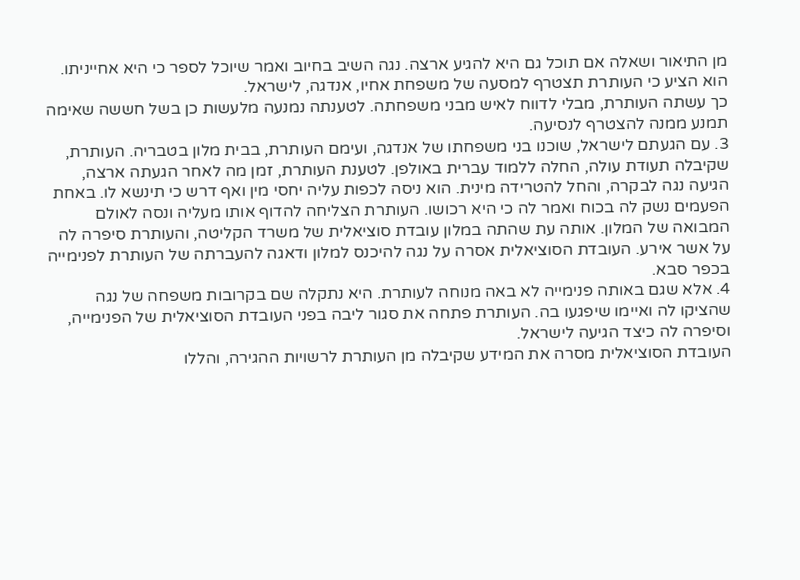מן התיאור ושאלה אם תוכל גם היא להגיע ארצה. נגה השיב בחיוב ואמר שיוכל לספר כי היא אחייניתו. הוא הציע כי העותרת תצטרף למסעה של משפחת אחיו, אנדגה, לישראל.
כך עשתה העותרת, מבלי לדווח לאיש מבני משפחתה. לטענתה נמנעה מלעשות כן בשל חששה שאימה תמנע ממנה להצטרף לנסיעה.
3. עם הגעתם לישראל, שוכנו בני משפחתו של אנדגה, ועימם העותרת, בבית מלון בטבריה. העותרת, שקיבלה תעודת עולה, החלה ללמוד עברית באולפן. לטענת העותרת, זמן מה לאחר הגעתה ארצה, הגיעה נגה לבקרה, והחל להטרידה מינית. הוא ניסה לכפות עליה יחסי מין ואף דרש כי תינשא לו. באחת הפעמים נשק לה בכוח ואמר לה כי היא רכושו. העותרת הצליחה להדוף אותו מעליה ונסה לאולם המבואה של המלון. אותה עת שהתה במלון עובדת סוציאלית של משרד הקליטה, והעותרת סיפרה לה על אשר אירע. העובדת הסוציאלית אסרה על נגה להיכנס למלון ודאגה להעברתה של העותרת לפנימייה בכפר סבא.
4. אלא שגם באותה פנימייה לא באה מנוחה לעותרת. היא נתקלה שם בקרובות משפחה של נגה שהציקו לה ואיימו שיפגעו בה. העותרת פתחה את סגור ליבה בפני העובדת הסוציאלית של הפנימייה, וסיפרה לה כיצד הגיעה לישראל.
העובדת הסוציאלית מסרה את המידע שקיבלה מן העותרת לרשויות ההגירה, והללו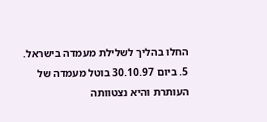החלו בהליך לשלילת מעמדה בישראל.
5. ביום 30.10.97 בוטל מעמדה של העותרת והיא נצטוותה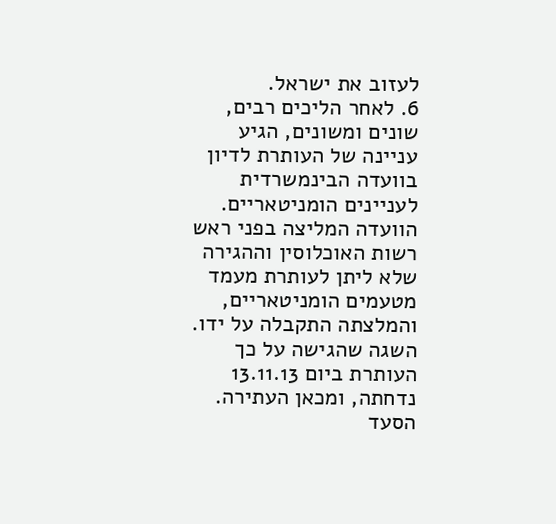לעזוב את ישראל.
6. לאחר הליכים רבים, שונים ומשונים, הגיע עניינה של העותרת לדיון בוועדה הבינמשרדית לעניינים הומניטאריים. הוועדה המליצה בפני ראש רשות האוכלוסין וההגירה שלא ליתן לעותרת מעמד מטעמים הומניטאריים, והמלצתה התקבלה על ידו. השגה שהגישה על כך העותרת ביום 13.11.13 נדחתה, ומכאן העתירה. הסעד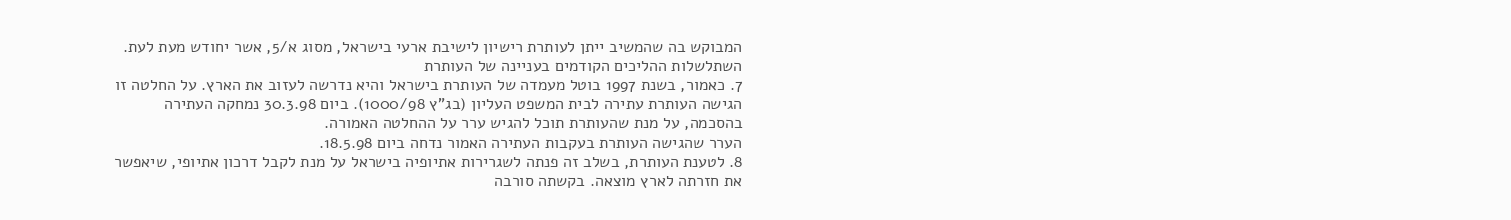המבוקש בה שהמשיב ייתן לעותרת רישיון לישיבת ארעי בישראל, מסוג א/5, אשר יחודש מעת לעת.
השתלשלות ההליכים הקודמים בעניינה של העותרת
7. כאמור, בשנת 1997 בוטל מעמדה של העותרת בישראל והיא נדרשה לעזוב את הארץ. על החלטה זו הגישה העותרת עתירה לבית המשפט העליון (בג"ץ 1000/98). ביום 30.3.98 נמחקה העתירה בהסכמה, על מנת שהעותרת תוכל להגיש ערר על ההחלטה האמורה.
הערר שהגישה העותרת בעקבות העתירה האמור נדחה ביום 18.5.98.
8. לטענת העותרת, בשלב זה פנתה לשגרירות אתיופיה בישראל על מנת לקבל דרכון אתיופי, שיאפשר את חזרתה לארץ מוצאה. בקשתה סורבה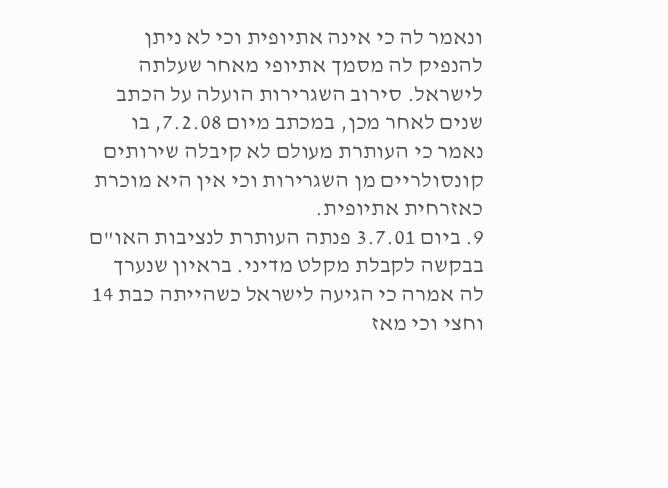ונאמר לה כי אינה אתיופית וכי לא ניתן להנפיק לה מסמך אתיופי מאחר שעלתה לישראל. סירוב השגרירות הועלה על הכתב שנים לאחר מכן, במכתב מיום 7.2.08, בו נאמר כי העותרת מעולם לא קיבלה שירותים קונסולריים מן השגרירות וכי אין היא מוכרת כאזרחית אתיופית.
9. ביום 3.7.01 פנתה העותרת לנציבות האו"ם בבקשה לקבלת מקלט מדיני. בראיון שנערך לה אמרה כי הגיעה לישראל כשהייתה כבת 14 וחצי וכי מאז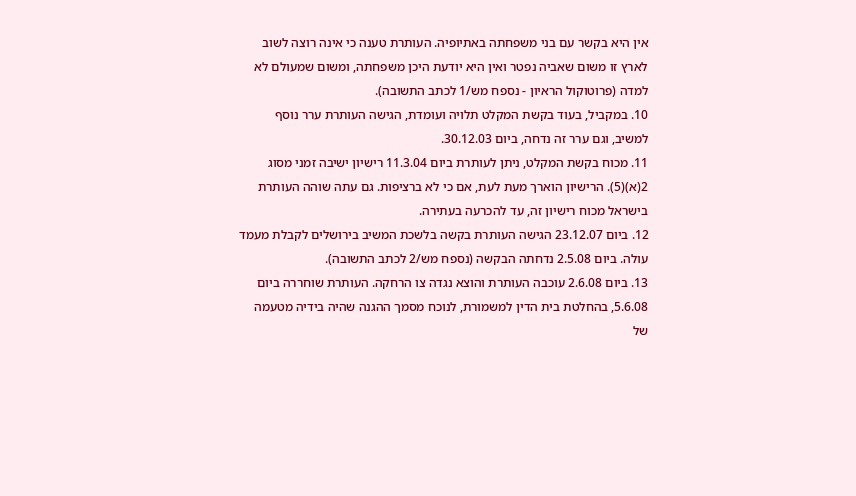אין היא בקשר עם בני משפחתה באתיופיה. העותרת טענה כי אינה רוצה לשוב לארץ זו משום שאביה נפטר ואין היא יודעת היכן משפחתה, ומשום שמעולם לא למדה (פרוטוקול הראיון - נספח מש/1 לכתב התשובה).
10. במקביל, בעוד בקשת המקלט תלויה ועומדת, הגישה העותרת ערר נוסף למשיב, וגם ערר זה נדחה, ביום 30.12.03.
11. מכוח בקשת המקלט, ניתן לעותרת ביום 11.3.04 רישיון ישיבה זמני מסוג 2(א)(5). הרישיון הוארך מעת לעת, אם כי לא ברציפות. גם עתה שוהה העותרת בישראל מכוח רישיון זה, עד להכרעה בעתירה.
12. ביום 23.12.07 הגישה העותרת בקשה בלשכת המשיב בירושלים לקבלת מעמד עולה. ביום 2.5.08 נדחתה הבקשה (נספח מש/2 לכתב התשובה).
13. ביום 2.6.08 עוכבה העותרת והוצא נגדה צו הרחקה. העותרת שוחררה ביום 5.6.08, בהחלטת בית הדין למשמורת, לנוכח מסמך ההגנה שהיה בידיה מטעמה של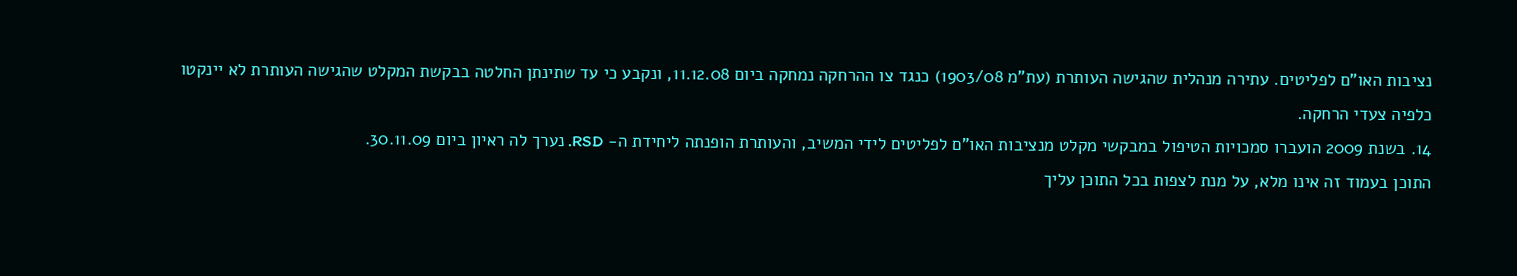נציבות האו"ם לפליטים. עתירה מנהלית שהגישה העותרת (עת"מ 1903/08) כנגד צו ההרחקה נמחקה ביום 11.12.08, ונקבע כי עד שתינתן החלטה בבקשת המקלט שהגישה העותרת לא יינקטו כלפיה צעדי הרחקה.
14. בשנת 2009 הועברו סמכויות הטיפול במבקשי מקלט מנציבות האו"ם לפליטים לידי המשיב, והעותרת הופנתה ליחידת ה- RSD. נערך לה ראיון ביום 30.11.09.
התוכן בעמוד זה אינו מלא, על מנת לצפות בכל התוכן עליך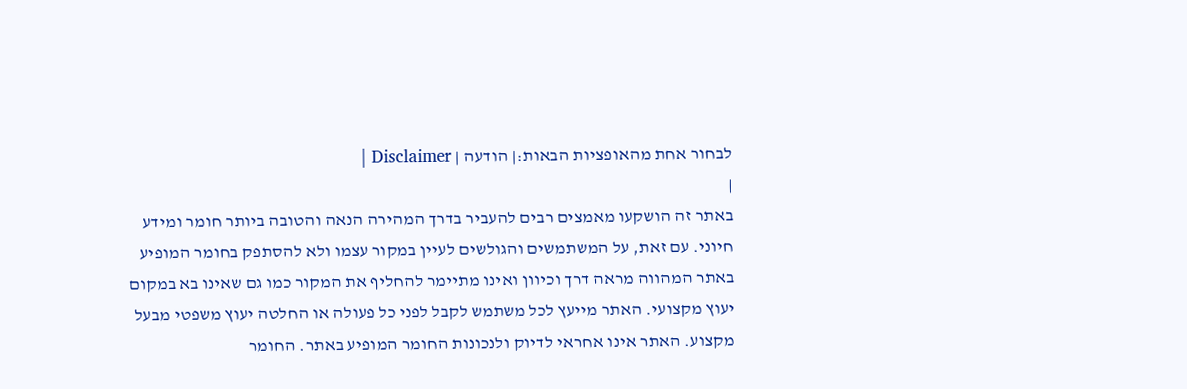לבחור אחת מהאופציות הבאות:| הודעה | Disclaimer |
|
באתר זה הושקעו מאמצים רבים להעביר בדרך המהירה הנאה והטובה ביותר חומר ומידע חיוני. עם זאת, על המשתמשים והגולשים לעיין במקור עצמו ולא להסתפק בחומר המופיע באתר המהווה מראה דרך וכיוון ואינו מתיימר להחליף את המקור כמו גם שאינו בא במקום יעוץ מקצועי. האתר מייעץ לכל משתמש לקבל לפני כל פעולה או החלטה יעוץ משפטי מבעל מקצוע. האתר אינו אחראי לדיוק ולנכונות החומר המופיע באתר. החומר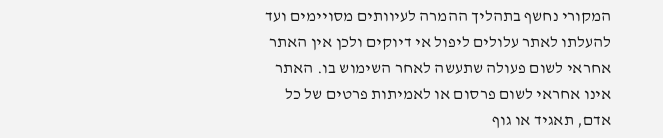המקורי נחשף בתהליך ההמרה לעיוותים מסויימים ועד להעלתו לאתר עלולים ליפול אי דיוקים ולכן אין האתר אחראי לשום פעולה שתעשה לאחר השימוש בו. האתר אינו אחראי לשום פרסום או לאמיתות פרטים של כל אדם, תאגיד או גוף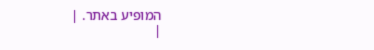המופיע באתר. |
|